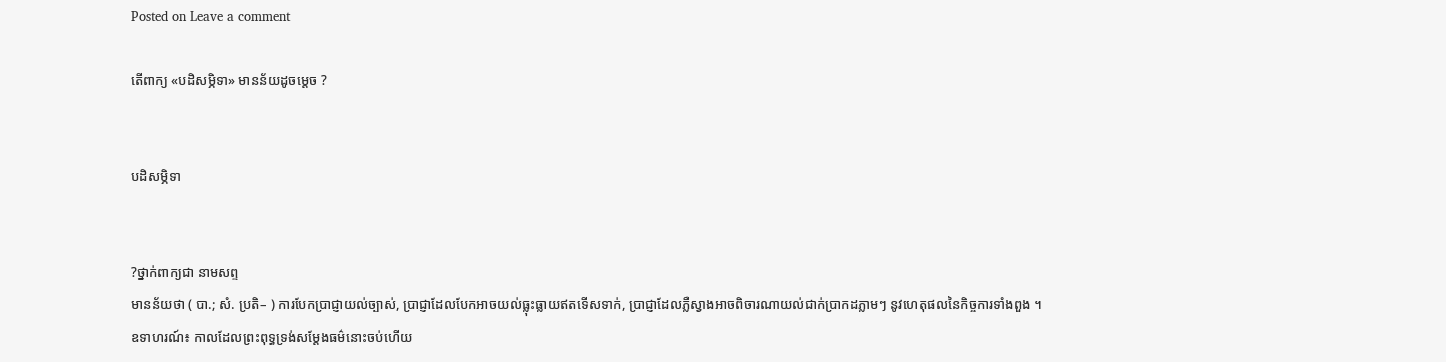Posted on Leave a comment

តើពាក្យ «បដិសម្ភិទា» មានន័យដូចម្ដេច ?


បដិសម្ភិទា


?ថ្នាក់ពាក្យជា នាមសព្ទ
មានន័យថា ( បា.; សំ. ប្រតិ– ) ការបែកប្រាជ្ញាយល់ច្បាស់, ប្រាជ្ញាដែលបែកអាចយល់ធ្លុះធ្លាយឥតទើសទាក់, ប្រាជ្ញាដែលភ្លឺស្វាងអាចពិចារណាយល់ជាក់ប្រាកដភ្លាមៗ នូវហេតុផលនៃកិច្ចការទាំងពួង ។
ឧទាហរណ៍៖ កាលដែលព្រះពុទ្ធទ្រង់សម្ដែងធម៌នោះចប់ហើយ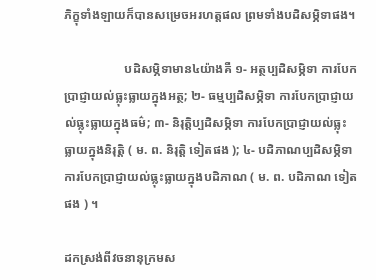ភិក្ខុទាំងឡាយក៏បានសម្រេចអរហត្តផល ព្រមទាំងបដិសម្ភិទាផង។

                   បដិសម្ភិទាមាន៤យ៉ាងគឺ ១- អត្ថប្បដិសម្ភិទា ការបែកប្រាជ្ញាយល់ធ្លុះធ្លាយក្នុងអត្ថ; ២- ធម្មប្បដិសម្ភិទា ការបែកប្រាជ្ញាយល់ធ្លុះធ្លាយក្នុងធម៌; ៣- និរុត្តិប្បដិសម្ភិទា ការបែកប្រាជ្ញាយល់ធ្លុះធ្លាយក្នុងនិរុត្តិ ( ម. ព. និរុត្តិ ទៀតផង ); ៤- បដិភាណប្បដិសម្ភិទា ការបែកប្រាជ្ញាយល់ធ្លុះធ្លាយក្នុងបដិភាណ ( ម. ព. បដិភាណ ទៀតផង ) ។

ដកស្រង់ពីវចនានុក្រមស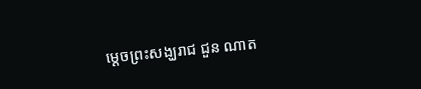ម្ដេចព្រះសង្ឃរាជ ជួន ណាត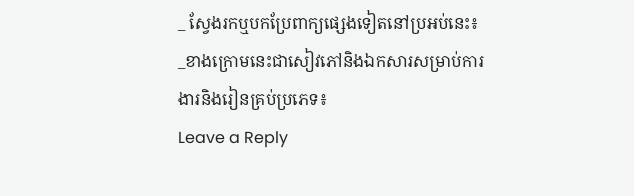_ ស្វែងរកឬបកប្រែពាក្យផ្សេងទៀតនៅប្រអប់នេះ៖
_ខាងក្រោមនេះជាសៀវភៅនិងឯកសារសម្រាប់ការងារនិងរៀនគ្រប់ប្រភេទ៖
Leave a Reply